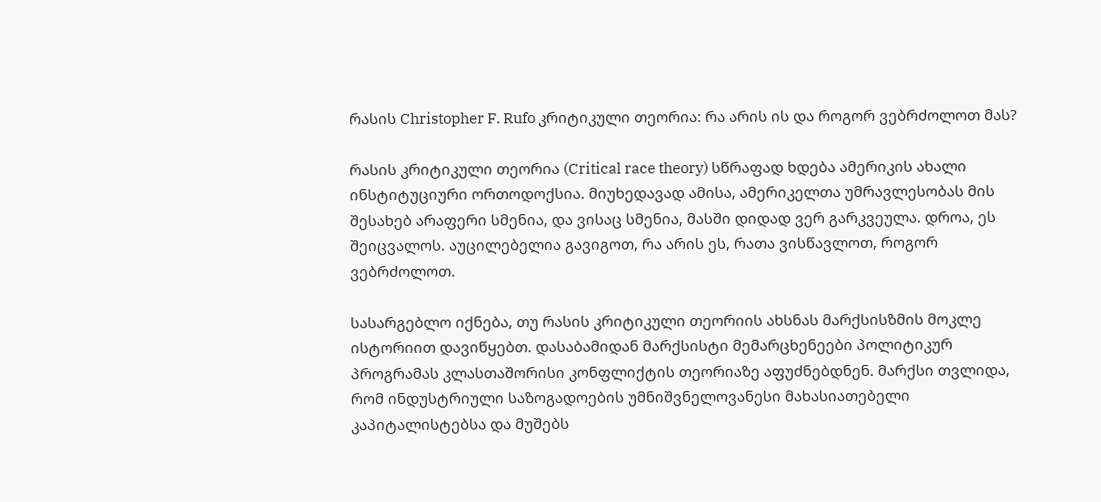რასის Christopher F. Rufo კრიტიკული თეორია: რა არის ის და როგორ ვებრძოლოთ მას?

რასის კრიტიკული თეორია (Critical race theory) სწრაფად ხდება ამერიკის ახალი ინსტიტუციური ორთოდოქსია. მიუხედავად ამისა, ამერიკელთა უმრავლესობას მის შესახებ არაფერი სმენია, და ვისაც სმენია, მასში დიდად ვერ გარკვეულა. დროა, ეს შეიცვალოს. აუცილებელია გავიგოთ, რა არის ეს, რათა ვისწავლოთ, როგორ ვებრძოლოთ.

სასარგებლო იქნება, თუ რასის კრიტიკული თეორიის ახსნას მარქსისზმის მოკლე ისტორიით დავიწყებთ. დასაბამიდან მარქსისტი მემარცხენეები პოლიტიკურ პროგრამას კლასთაშორისი კონფლიქტის თეორიაზე აფუძნებდნენ. მარქსი თვლიდა, რომ ინდუსტრიული საზოგადოების უმნიშვნელოვანესი მახასიათებელი კაპიტალისტებსა და მუშებს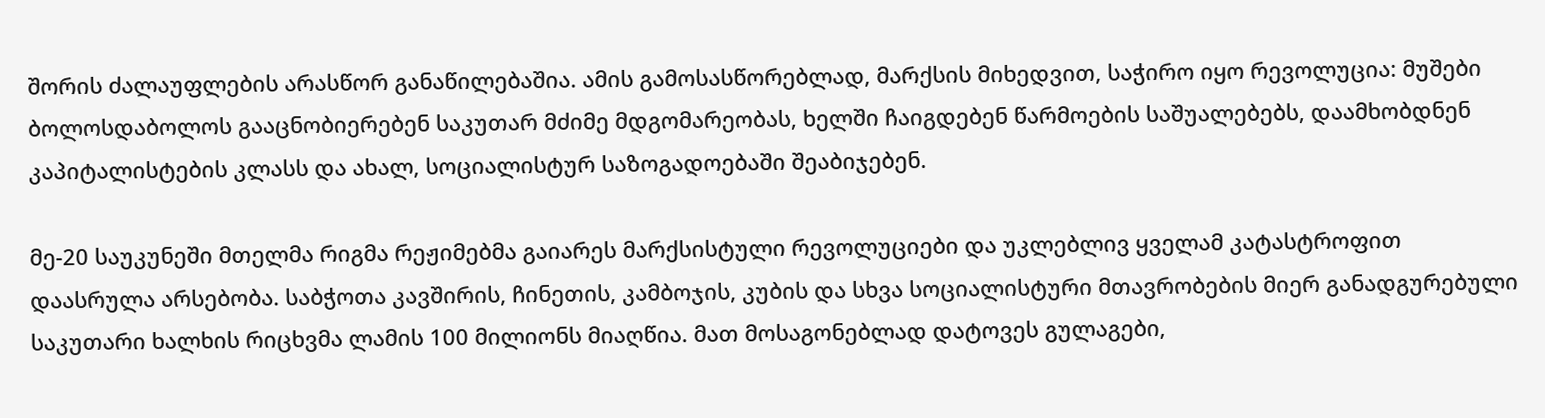შორის ძალაუფლების არასწორ განაწილებაშია. ამის გამოსასწორებლად, მარქსის მიხედვით, საჭირო იყო რევოლუცია: მუშები ბოლოსდაბოლოს გააცნობიერებენ საკუთარ მძიმე მდგომარეობას, ხელში ჩაიგდებენ წარმოების საშუალებებს, დაამხობდნენ კაპიტალისტების კლასს და ახალ, სოციალისტურ საზოგადოებაში შეაბიჯებენ.

მე-20 საუკუნეში მთელმა რიგმა რეჟიმებმა გაიარეს მარქსისტული რევოლუციები და უკლებლივ ყველამ კატასტროფით დაასრულა არსებობა. საბჭოთა კავშირის, ჩინეთის, კამბოჯის, კუბის და სხვა სოციალისტური მთავრობების მიერ განადგურებული საკუთარი ხალხის რიცხვმა ლამის 100 მილიონს მიაღწია. მათ მოსაგონებლად დატოვეს გულაგები,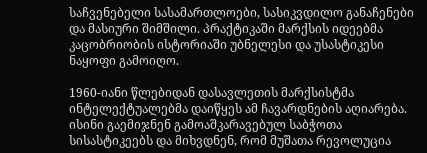საჩვენებელი სასამართლოები, სასიკვდილო განაჩენები და მასიური შიმშილი. პრაქტიკაში მარქსის იდეებმა კაცობრიობის ისტორიაში უბნელესი და უსასტიკესი ნაყოფი გამოიღო.

1960-იანი წლებიდან დასავლეთის მარქსისტმა ინტელექტუალებმა დაიწყეს ამ ჩავარდნების აღიარება. ისინი გაემიჯნენ გამოაშკარავებულ საბჭოთა სისასტიკეებს და მიხვდნენ, რომ მუშათა რევოლუცია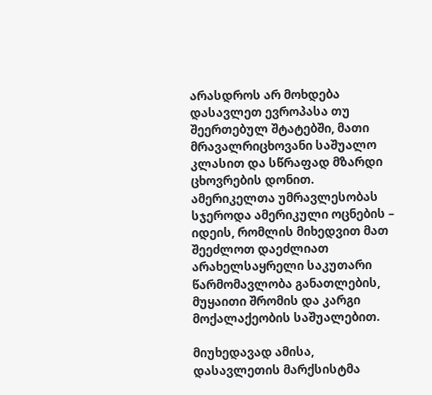არასდროს არ მოხდება დასავლეთ ევროპასა თუ შეერთებულ შტატებში, მათი მრავალრიცხოვანი საშუალო კლასით და სწრაფად მზარდი ცხოვრების დონით. ამერიკელთა უმრავლესობას სჯეროდა ამერიკული ოცნების – იდეის, რომლის მიხედვით მათ შეეძლოთ დაეძლიათ არახელსაყრელი საკუთარი წარმომავლობა განათლების, მუყაითი შრომის და კარგი მოქალაქეობის საშუალებით.

მიუხედავად ამისა, დასავლეთის მარქსისტმა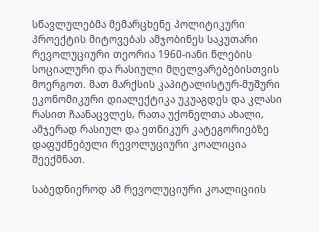სწავლულებმა მემარცხენე პოლიტიკური პროექტის მიტოვებას ამჯობინეს საკუთარი რევოლუციური თეორია 1960-იანი წლების სოციალური და რასიული მღელვარებებისთვის მოერგოთ. მათ მარქსის კაპიტალისტურ-მუშური ეკონომიკური დიალექტიკა უკუაგდეს და კლასი რასით ჩაანაცვლეს, რათა უქონელთა ახალი, ამჯერად რასიულ და ეთნიკურ კატეგორიებზე დაფუძნებული რევოლუციური კოალიცია შეექმნათ.

საბედნიეროდ ამ რევოლუციური კოალიციის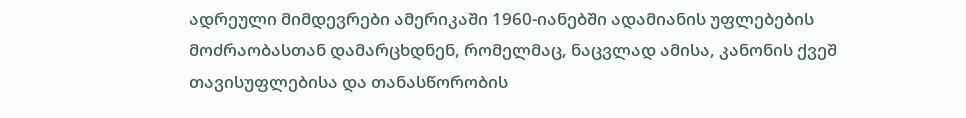ადრეული მიმდევრები ამერიკაში 1960-იანებში ადამიანის უფლებების მოძრაობასთან დამარცხდნენ, რომელმაც, ნაცვლად ამისა, კანონის ქვეშ თავისუფლებისა და თანასწორობის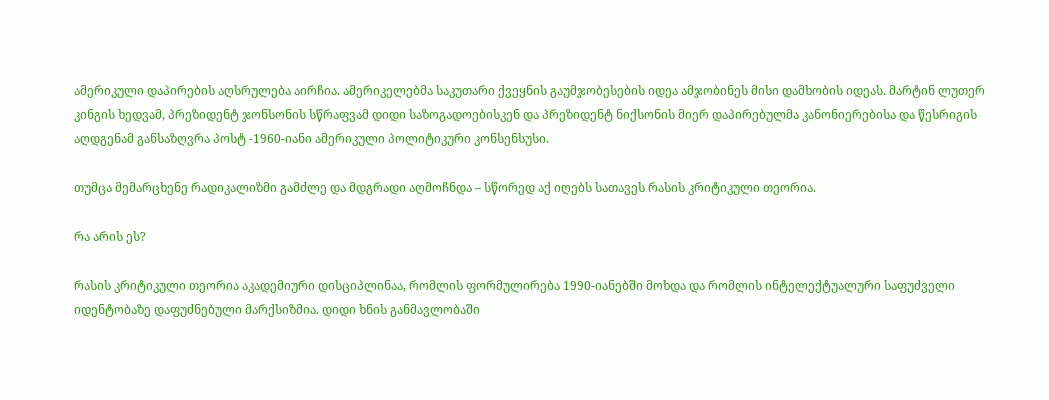ამერიკული დაპირების აღსრულება აირჩია. ამერიკელებმა საკუთარი ქვეყნის გაუმჯობესების იდეა ამჯობინეს მისი დამხობის იდეას. მარტინ ლუთერ კინგის ხედვამ, პრეზიდენტ ჯონსონის სწრაფვამ დიდი საზოგადოებისკენ და პრეზიდენტ ნიქსონის მიერ დაპირებულმა კანონიერებისა და წესრიგის აღდგენამ განსაზღვრა პოსტ -1960-იანი ამერიკული პოლიტიკური კონსენსუსი.

თუმცა მემარცხენე რადიკალიზმი გამძლე და მდგრადი აღმოჩნდა – სწორედ აქ იღებს სათავეს რასის კრიტიკული თეორია.

რა არის ეს?

რასის კრიტიკული თეორია აკადემიური დისციპლინაა, რომლის ფორმულირება 1990-იანებში მოხდა და რომლის ინტელექტუალური საფუძველი იდენტობაზე დაფუძნებული მარქსიზმია. დიდი ხნის განმავლობაში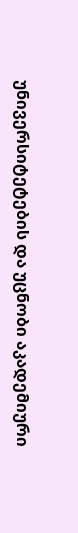უნივერსიტეტების და უცნობი აკადემიური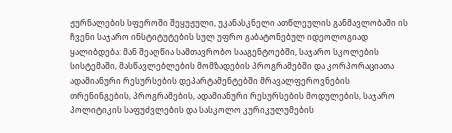ჟურნალების სფეროში შეყუჟული, უკანასკნელი ათწლეულის განმავლობაში ის ჩვენი საჯარო ინსტიტუტების სულ უფრო გაბატონებულ იდეოლოგიად ყალიბდება: მან შეაღწია სამთავრობო სააგენტოებში, საჯარო სკოლების სისტემაში, მასწავლებლების მომზადების პროგრამებში და კორპორაციათა ადამიანური რესურსების დეპარტამენტებში მრავალფეროვნების თრენინგების, პროგრამების, ადამიანური რესურსების მოდულების, საჯარო პოლიტიკის საფუძვლების და სასკოლო კურიკულუმების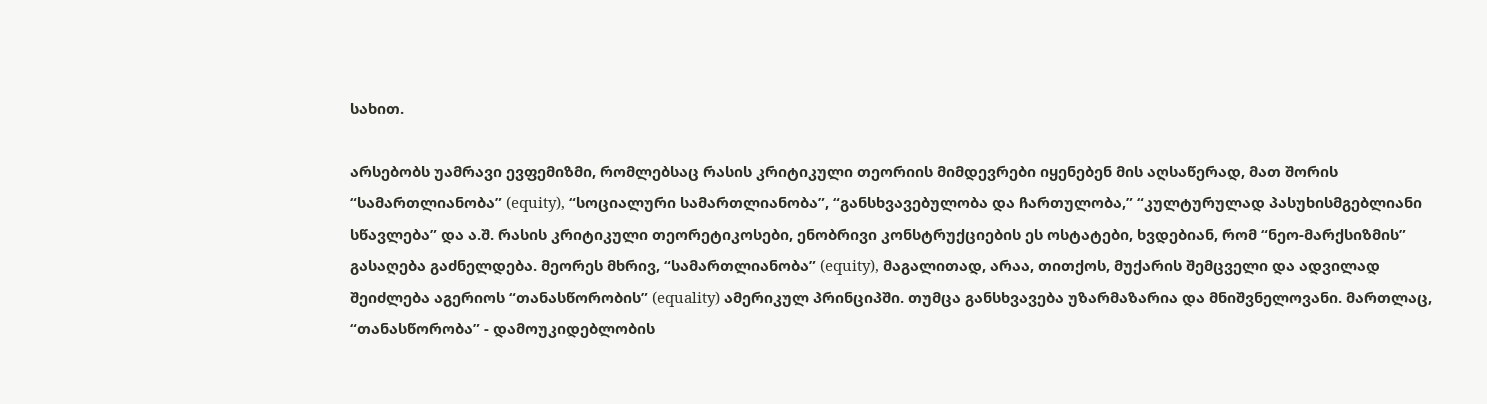სახით.

არსებობს უამრავი ევფემიზმი, რომლებსაც რასის კრიტიკული თეორიის მიმდევრები იყენებენ მის აღსაწერად, მათ შორის “სამართლიანობა” (equity), “სოციალური სამართლიანობა”, “განსხვავებულობა და ჩართულობა,” “კულტურულად პასუხისმგებლიანი სწავლება” და ა.შ. რასის კრიტიკული თეორეტიკოსები, ენობრივი კონსტრუქციების ეს ოსტატები, ხვდებიან, რომ “ნეო-მარქსიზმის” გასაღება გაძნელდება. მეორეს მხრივ, “სამართლიანობა” (equity), მაგალითად, არაა, თითქოს, მუქარის შემცველი და ადვილად შეიძლება აგერიოს “თანასწორობის” (equality) ამერიკულ პრინციპში. თუმცა განსხვავება უზარმაზარია და მნიშვნელოვანი. მართლაც, “თანასწორობა” - დამოუკიდებლობის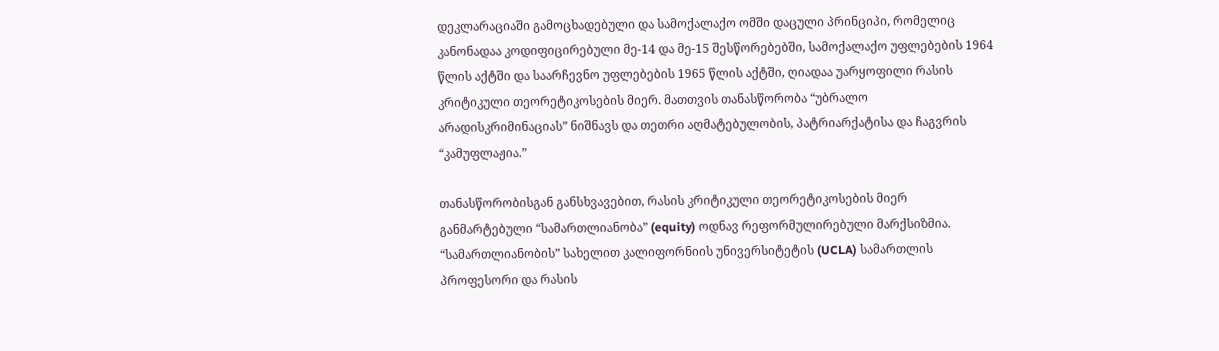დეკლარაციაში გამოცხადებული და სამოქალაქო ომში დაცული პრინციპი, რომელიც კანონადაა კოდიფიცირებული მე-14 და მე-15 შესწორებებში, სამოქალაქო უფლებების 1964 წლის აქტში და საარჩევნო უფლებების 1965 წლის აქტში, ღიადაა უარყოფილი რასის კრიტიკული თეორეტიკოსების მიერ. მათთვის თანასწორობა “უბრალო არადისკრიმინაციას” ნიშნავს და თეთრი აღმატებულობის, პატრიარქატისა და ჩაგვრის “კამუფლაჟია.”

თანასწორობისგან განსხვავებით, რასის კრიტიკული თეორეტიკოსების მიერ განმარტებული “სამართლიანობა” (equity) ოდნავ რეფორმულირებული მარქსიზმია. “სამართლიანობის” სახელით კალიფორნიის უნივერსიტეტის (UCLA) სამართლის პროფესორი და რასის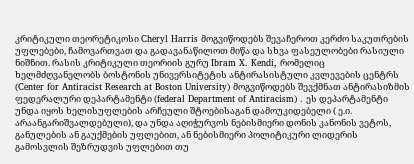კრიტიკული თეორეტიკოსი Cheryl Harris მოგვიწოდებს შევაჩეროთ კერძო საკუთრების უფლებები, ჩამოვართვათ და გადავანაწილოთ მიწა და სხვა ფასეულობები რასიული ნიშნით. რასის კრიტიკული თეორიის გურუ Ibram X. Kendi, რომელიც ხელმძღვანელობს ბოსტონის უნივერსიტეტის ანტირასისტული კვლევების ცენტრს (Center for Antiracist Research at Boston University) მოგვიწოდებს შევქმნათ ანტირასიზმის ფედერალური დეპარტამენტი (federal Department of Antiracism) . ეს დეპარტამენტი უნდა იყოს ხელისუფლების არჩეული შტოებისაგან დამოუკიდებელი ( ე.ი. არაანგარიშვალდებული), და უნდა აღიჭურვოს ნებისმიერი დონის კანონის ვეტოს, განულების ან გაუქმების უფლებით, ან ნებისმიერი პოლიტიკური ლიდერის გამოსვლის შეზრუდვის უფლებით თუ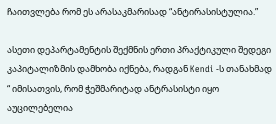ჩაითვლება რომ ეს არასაკმარისად “ანტირასისტულია.”

ასეთი დეპარტამენტის შექმნის ერთი პრაქტიკული შედეგი კაპიტალიზმის დამხობა იქნება, რადგან Kendi -ს თანახმად “ იმისათვის, რომ ჭეშმარიტად ანტრასისტი იყო აუცილებელია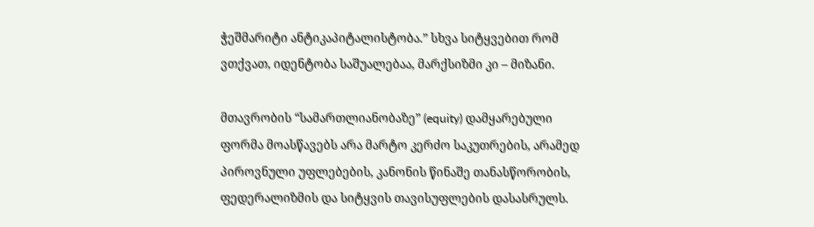ჭეშმარიტი ანტიკაპიტალისტობა.” სხვა სიტყვებით რომ ვთქვათ, იდენტობა საშუალებაა, მარქსიზმი კი – მიზანი.

მთავრობის “სამართლიანობაზე” (equity) დამყარებული ფორმა მოასწავებს არა მარტო კერძო საკუთრების, არამედ პიროვნული უფლებების, კანონის წინაშე თანასწორობის, ფედერალიზმის და სიტყვის თავისუფლების დასასრულს.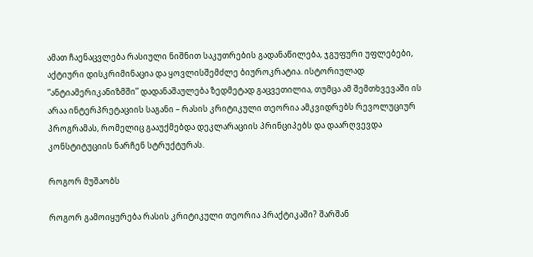ამათ ჩაენაცვლება რასიული ნიშნით საკუთრების გადანაწილება, ჯგუფური უფლებები, აქტიური დისკრიმინაცია და ყოვლისშემძლე ბიუროკრატია. ისტორიულად “ანტიამერიკანიზმში” დადანაშაულება ზედმეტად გაცვეთილია, თუმცა ამ შემთხვევაში ის არაა ინტერპრეტაციის საგანი – რასის კრიტიკული თეორია ამკვიდრებს რევოლუციურ პროგრამას, რომელიც გააუქმებდა დეკლარაციის პრინციპებს და დაარღვევდა კონსტიტუციის ნარჩენ სტრუქტურას.

როგორ მუშაობს

როგორ გამოიყურება რასის კრიტიკული თეორია პრაქტიკაში? შარშან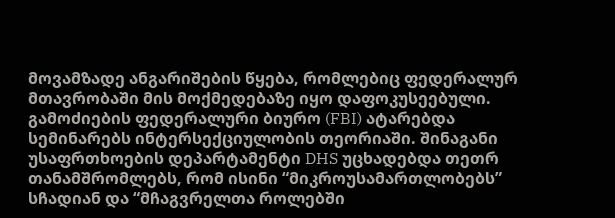მოვამზადე ანგარიშების წყება, რომლებიც ფედერალურ მთავრობაში მის მოქმედებაზე იყო დაფოკუსეებული. გამოძიების ფედერალური ბიურო (FBI) ატარებდა სემინარებს ინტერსექციულობის თეორიაში. შინაგანი უსაფრთხოების დეპარტამენტი DHS უცხადებდა თეთრ თანამშრომლებს, რომ ისინი “მიკროუსამართლობებს” სჩადიან და “მჩაგვრელთა როლებში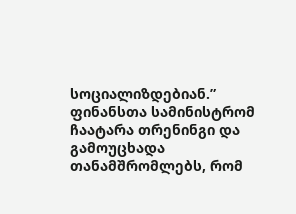სოციალიზდებიან.” ფინანსთა სამინისტრომ ჩაატარა თრენინგი და გამოუცხადა თანამშრომლებს, რომ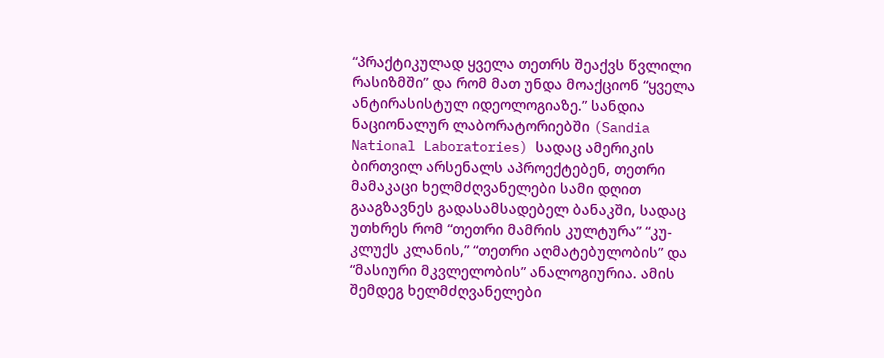“პრაქტიკულად ყველა თეთრს შეაქვს წვლილი რასიზმში” და რომ მათ უნდა მოაქციონ “ყველა ანტირასისტულ იდეოლოგიაზე.” სანდია ნაციონალურ ლაბორატორიებში (Sandia National Laboratories) სადაც ამერიკის ბირთვილ არსენალს აპროექტებენ, თეთრი მამაკაცი ხელმძღვანელები სამი დღით გააგზავნეს გადასამსადებელ ბანაკში, სადაც უთხრეს რომ “თეთრი მამრის კულტურა” “კუ-კლუქს კლანის,” “თეთრი აღმატებულობის” და “მასიური მკვლელობის” ანალოგიურია. ამის შემდეგ ხელმძღვანელები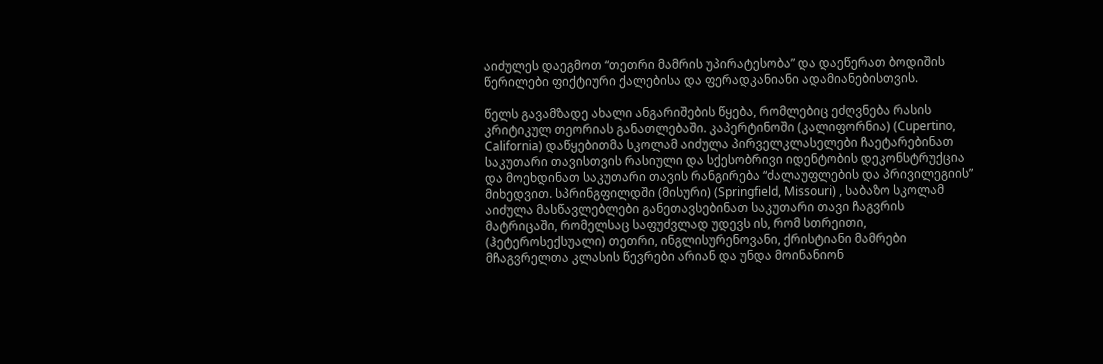აიძულეს დაეგმოთ “თეთრი მამრის უპირატესობა” და დაეწერათ ბოდიშის წერილები ფიქტიური ქალებისა და ფერადკანიანი ადამიანებისთვის.

წელს გავამზადე ახალი ანგარიშების წყება, რომლებიც ეძღვნება რასის კრიტიკულ თეორიას განათლებაში. კაპერტინოში (კალიფორნია) (Cupertino, California) დაწყებითმა სკოლამ აიძულა პირველკლასელები ჩაეტარებინათ საკუთარი თავისთვის რასიული და სქესობრივი იდენტობის დეკონსტრუქცია და მოეხდინათ საკუთარი თავის რანგირება “ძალაუფლების და პრივილეგიის” მიხედვით. სპრინგფილდში (მისური) (Springfield, Missouri) , საბაზო სკოლამ აიძულა მასწავლებლები განეთავსებინათ საკუთარი თავი ჩაგვრის მატრიცაში, რომელსაც საფუძვლად უდევს ის, რომ სთრეითი, (ჰეტეროსექსუალი) თეთრი, ინგლისურენოვანი, ქრისტიანი მამრები მჩაგვრელთა კლასის წევრები არიან და უნდა მოინანიონ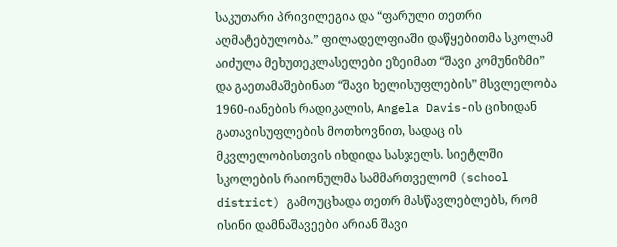საკუთარი პრივილეგია და “ფარული თეთრი აღმატებულობა.” ფილადელფიაში დაწყებითმა სკოლამ აიძულა მეხუთეკლასელები ეზეიმათ “შავი კომუნიზმი” და გაეთამაშებინათ “შავი ხელისუფლების” მსვლელობა 1960-იანების რადიკალის, Angela Davis-ის ციხიდან გათავისუფლების მოთხოვნით, სადაც ის მკვლელობისთვის იხდიდა სასჯელს. სიეტლში სკოლების რაიონულმა სამმართველომ (school district) გამოუცხადა თეთრ მასწავლებლებს, რომ ისინი დამნაშავეები არიან შავი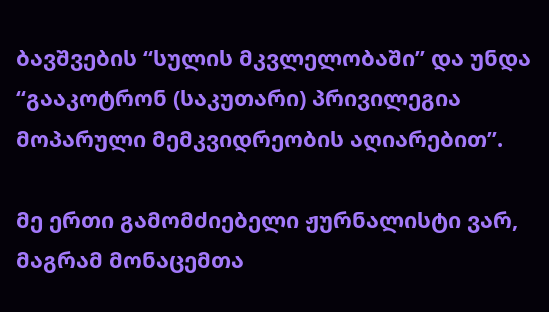ბავშვების “სულის მკვლელობაში” და უნდა “გააკოტრონ (საკუთარი) პრივილეგია მოპარული მემკვიდრეობის აღიარებით”.

მე ერთი გამომძიებელი ჟურნალისტი ვარ, მაგრამ მონაცემთა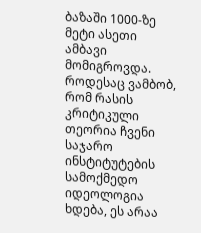ბაზაში 1000-ზე მეტი ასეთი ამბავი მომიგროვდა. როდესაც ვამბობ, რომ რასის კრიტიკული თეორია ჩვენი საჯარო ინსტიტუტების სამოქმედო იდეოლოგია ხდება, ეს არაა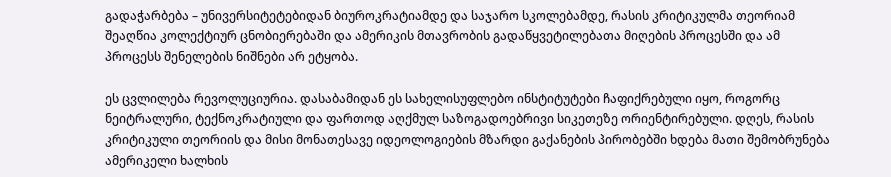გადაჭარბება – უნივერსიტეტებიდან ბიუროკრატიამდე და საჯარო სკოლებამდე, რასის კრიტიკულმა თეორიამ შეაღწია კოლექტიურ ცნობიერებაში და ამერიკის მთავრობის გადაწყვეტილებათა მიღების პროცესში და ამ პროცესს შენელების ნიშნები არ ეტყობა.

ეს ცვლილება რევოლუციურია. დასაბამიდან ეს სახელისუფლებო ინსტიტუტები ჩაფიქრებული იყო, როგორც ნეიტრალური, ტექნოკრატიული და ფართოდ აღქმულ საზოგადოებრივი სიკეთეზე ორიენტირებული. დღეს, რასის კრიტიკული თეორიის და მისი მონათესავე იდეოლოგიების მზარდი გაქანების პირობებში ხდება მათი შემობრუნება ამერიკელი ხალხის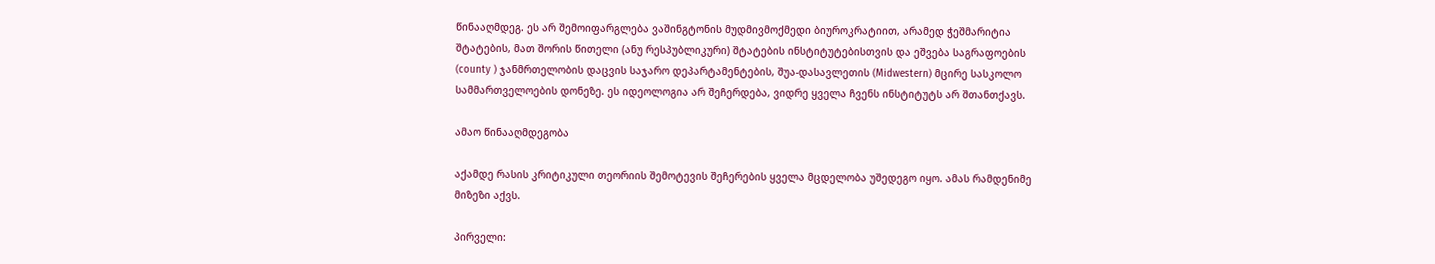წინააღმდეგ. ეს არ შემოიფარგლება ვაშინგტონის მუდმივმოქმედი ბიუროკრატიით, არამედ ჭეშმარიტია შტატების, მათ შორის წითელი (ანუ რესპუბლიკური) შტატების ინსტიტუტებისთვის და ეშვება საგრაფოების (county ) ჯანმრთელობის დაცვის საჯარო დეპარტამენტების, შუა-დასავლეთის (Midwestern) მცირე სასკოლო სამმართველოების დონეზე. ეს იდეოლოგია არ შეჩერდება, ვიდრე ყველა ჩვენს ინსტიტუტს არ შთანთქავს.

ამაო წინააღმდეგობა

აქამდე რასის კრიტიკული თეორიის შემოტევის შეჩერების ყველა მცდელობა უშედეგო იყო. ამას რამდენიმე მიზეზი აქვს.

პირველი: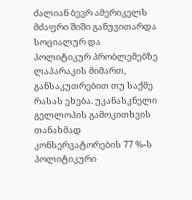ძალიან ბევრ ამერიკელს მძაფრი შიში განუვითარდა სოციალურ და პოლიტიკურ პრობლემებზე ლაპარაკის მიმართ, განსაკუთრებით თუ საქმე რასას ეხება. უკანასკნელი გელლოპის გამოკითხვის თანახმად კონსერვატორების 77 %-ს პოლიტიკური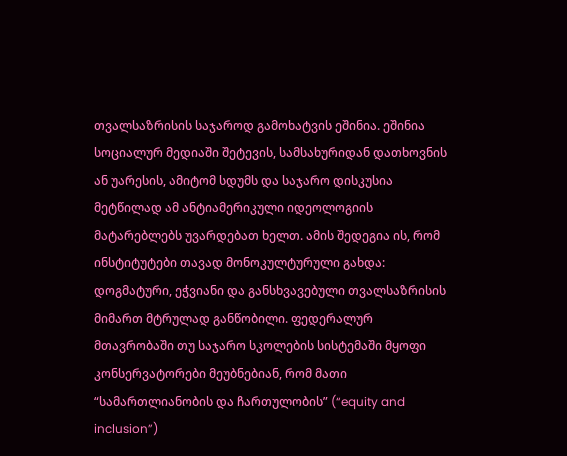თვალსაზრისის საჯაროდ გამოხატვის ეშინია. ეშინია სოციალურ მედიაში შეტევის, სამსახურიდან დათხოვნის ან უარესის, ამიტომ სდუმს და საჯარო დისკუსია მეტწილად ამ ანტიამერიკული იდეოლოგიის მატარებლებს უვარდებათ ხელთ. ამის შედეგია ის, რომ ინსტიტუტები თავად მონოკულტურული გახდა: დოგმატური, ეჭვიანი და განსხვავებული თვალსაზრისის მიმართ მტრულად განწობილი. ფედერალურ მთავრობაში თუ საჯარო სკოლების სისტემაში მყოფი კონსერვატორები მეუბნებიან, რომ მათი “სამართლიანობის და ჩართულობის” (“equity and inclusion”)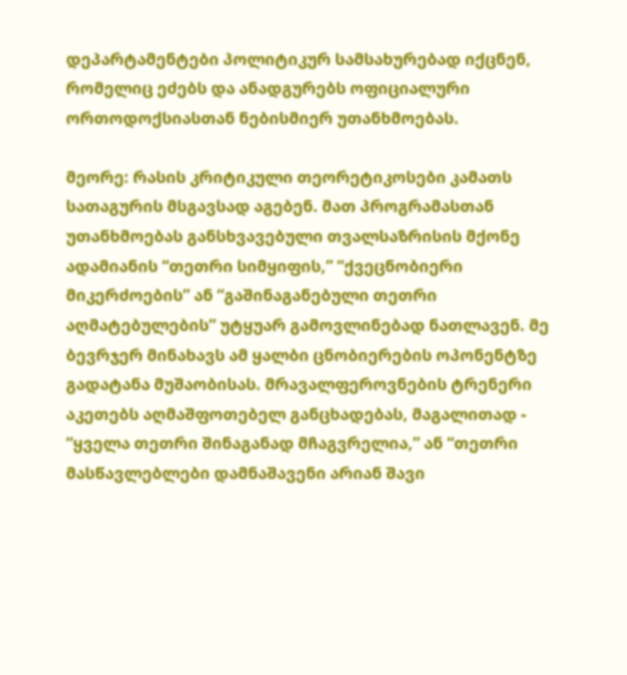დეპარტამენტები პოლიტიკურ სამსახურებად იქცნენ, რომელიც ეძებს და ანადგურებს ოფიციალური ორთოდოქსიასთან ნებისმიერ უთანხმოებას.

მეორე: რასის კრიტიკული თეორეტიკოსები კამათს სათაგურის მსგავსად აგებენ. მათ პროგრამასთან უთანხმოებას განსხვავებული თვალსაზრისის მქონე ადამიანის “თეთრი სიმყიფის,” “ქვეცნობიერი მიკერძოების” ან “გაშინაგანებული თეთრი აღმატებულების” უტყუარ გამოვლინებად ნათლავენ. მე ბევრჯერ მინახავს ამ ყალბი ცნობიერების ოპონენტზე გადატანა მუშაობისას. მრავალფეროვნების ტრენერი აკეთებს აღმაშფოთებელ განცხადებას, მაგალითად - “ყველა თეთრი შინაგანად მჩაგვრელია,” ან “თეთრი მასწავლებლები დამნაშავენი არიან შავი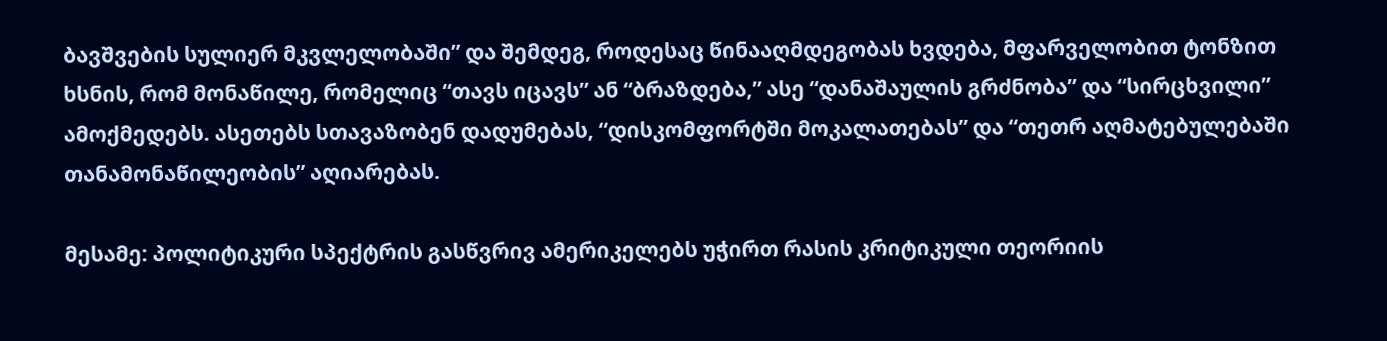ბავშვების სულიერ მკვლელობაში” და შემდეგ, როდესაც წინააღმდეგობას ხვდება, მფარველობით ტონზით ხსნის, რომ მონაწილე, რომელიც “თავს იცავს” ან “ბრაზდება,” ასე “დანაშაულის გრძნობა” და “სირცხვილი” ამოქმედებს. ასეთებს სთავაზობენ დადუმებას, “დისკომფორტში მოკალათებას” და “თეთრ აღმატებულებაში თანამონაწილეობის” აღიარებას.

მესამე: პოლიტიკური სპექტრის გასწვრივ ამერიკელებს უჭირთ რასის კრიტიკული თეორიის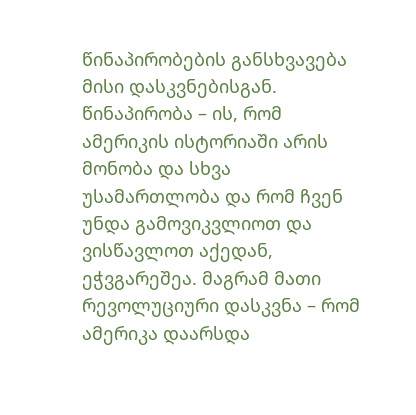წინაპირობების განსხვავება მისი დასკვნებისგან. წინაპირობა – ის, რომ ამერიკის ისტორიაში არის მონობა და სხვა უსამართლობა და რომ ჩვენ უნდა გამოვიკვლიოთ და ვისწავლოთ აქედან, ეჭვგარეშეა. მაგრამ მათი რევოლუციური დასკვნა – რომ ამერიკა დაარსდა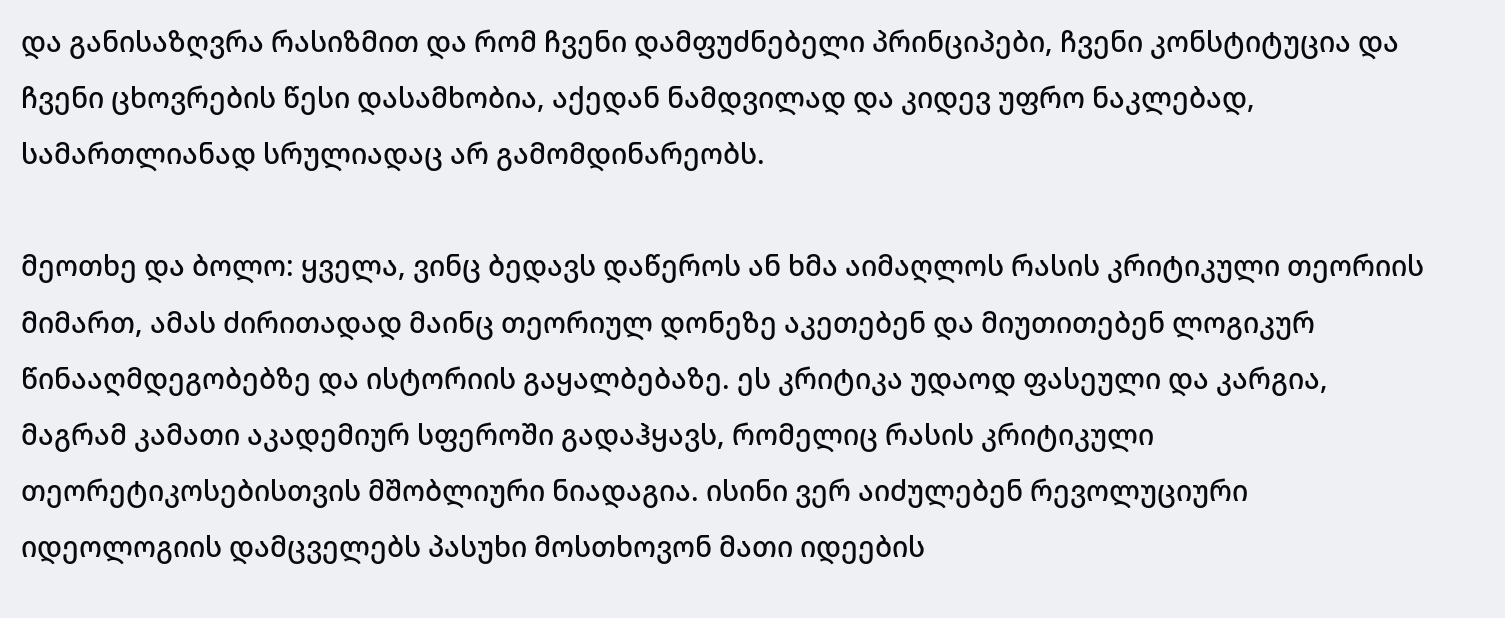და განისაზღვრა რასიზმით და რომ ჩვენი დამფუძნებელი პრინციპები, ჩვენი კონსტიტუცია და ჩვენი ცხოვრების წესი დასამხობია, აქედან ნამდვილად და კიდევ უფრო ნაკლებად, სამართლიანად სრულიადაც არ გამომდინარეობს.

მეოთხე და ბოლო: ყველა, ვინც ბედავს დაწეროს ან ხმა აიმაღლოს რასის კრიტიკული თეორიის მიმართ, ამას ძირითადად მაინც თეორიულ დონეზე აკეთებენ და მიუთითებენ ლოგიკურ წინააღმდეგობებზე და ისტორიის გაყალბებაზე. ეს კრიტიკა უდაოდ ფასეული და კარგია, მაგრამ კამათი აკადემიურ სფეროში გადაჰყავს, რომელიც რასის კრიტიკული თეორეტიკოსებისთვის მშობლიური ნიადაგია. ისინი ვერ აიძულებენ რევოლუციური იდეოლოგიის დამცველებს პასუხი მოსთხოვონ მათი იდეების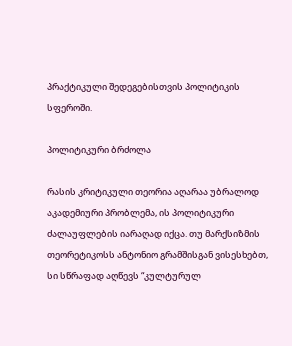პრაქტიკული შედეგებისთვის პოლიტიკის სფეროში.

პოლიტიკური ბრძოლა

რასის კრიტიკული თეორია აღარაა უბრალოდ აკადემიური პრობლემა, ის პოლიტიკური ძალაუფლების იარაღად იქცა. თუ მარქსიზმის თეორეტიკოსს ანტონიო გრამშისგან ვისესხებთ, სი სწრაფად აღწევს “კულტურულ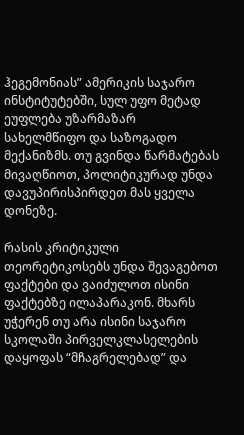ჰეგემონიას” ამერიკის საჯარო ინსტიტუტებში, სულ უფო მეტად ეუფლება უზარმაზარ სახელმწიფო და საზოგადო მექანიზმს. თუ გვინდა წარმატებას მივაღწიოთ, პოლიტიკურად უნდა დავუპირისპირდეთ მას ყველა დონეზე.

რასის კრიტიკული თეორეტიკოსებს უნდა შევაგებოთ ფაქტები და ვაიძულოთ ისინი ფაქტებზე ილაპარაკონ. მხარს უჭერენ თუ არა ისინი საჯარო სკოლაში პირველკლასელების დაყოფას “მჩაგრელებად” და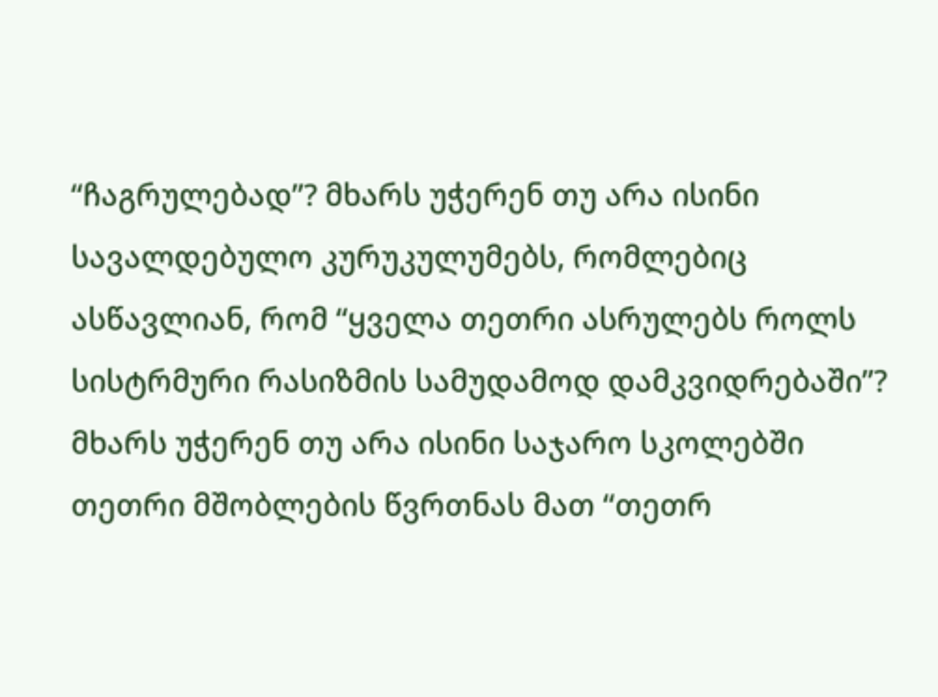“ჩაგრულებად”? მხარს უჭერენ თუ არა ისინი სავალდებულო კურუკულუმებს, რომლებიც ასწავლიან, რომ “ყველა თეთრი ასრულებს როლს სისტრმური რასიზმის სამუდამოდ დამკვიდრებაში”? მხარს უჭერენ თუ არა ისინი საჯარო სკოლებში თეთრი მშობლების წვრთნას მათ “თეთრ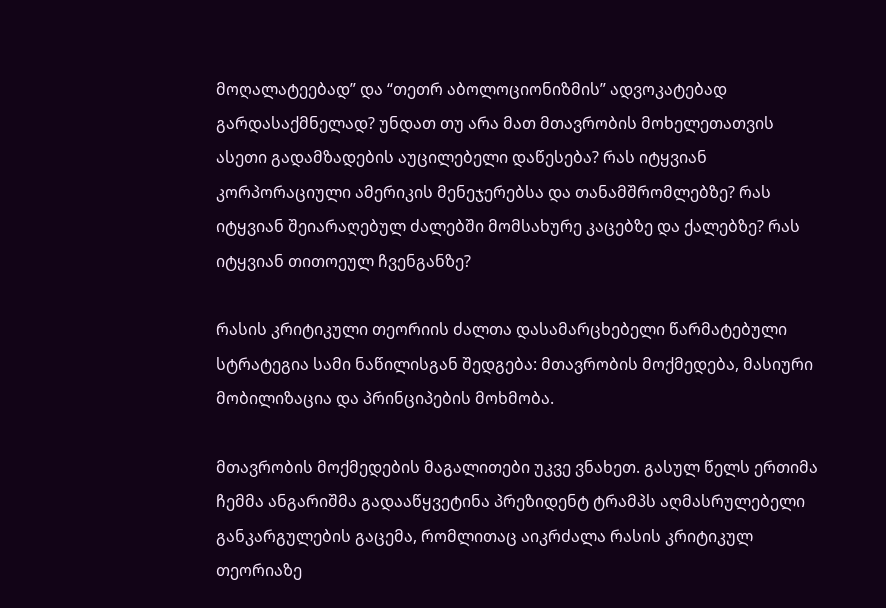მოღალატეებად” და “თეთრ აბოლოციონიზმის” ადვოკატებად გარდასაქმნელად? უნდათ თუ არა მათ მთავრობის მოხელეთათვის ასეთი გადამზადების აუცილებელი დაწესება? რას იტყვიან კორპორაციული ამერიკის მენეჯერებსა და თანამშრომლებზე? რას იტყვიან შეიარაღებულ ძალებში მომსახურე კაცებზე და ქალებზე? რას იტყვიან თითოეულ ჩვენგანზე?

რასის კრიტიკული თეორიის ძალთა დასამარცხებელი წარმატებული სტრატეგია სამი ნაწილისგან შედგება: მთავრობის მოქმედება, მასიური მობილიზაცია და პრინციპების მოხმობა.

მთავრობის მოქმედების მაგალითები უკვე ვნახეთ. გასულ წელს ერთიმა ჩემმა ანგარიშმა გადააწყვეტინა პრეზიდენტ ტრამპს აღმასრულებელი განკარგულების გაცემა, რომლითაც აიკრძალა რასის კრიტიკულ თეორიაზე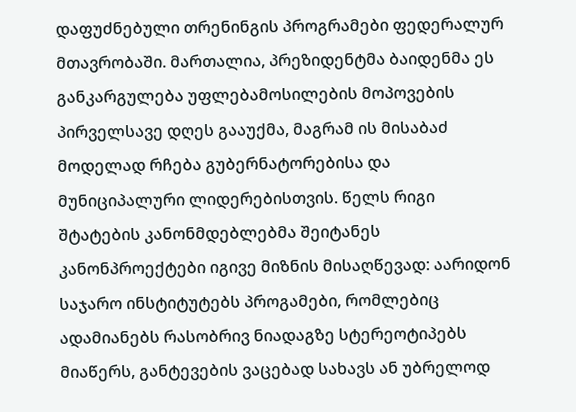დაფუძნებული თრენინგის პროგრამები ფედერალურ მთავრობაში. მართალია, პრეზიდენტმა ბაიდენმა ეს განკარგულება უფლებამოსილების მოპოვების პირველსავე დღეს გააუქმა, მაგრამ ის მისაბაძ მოდელად რჩება გუბერნატორებისა და მუნიციპალური ლიდერებისთვის. წელს რიგი შტატების კანონმდებლებმა შეიტანეს კანონპროექტები იგივე მიზნის მისაღწევად: აარიდონ საჯარო ინსტიტუტებს პროგამები, რომლებიც ადამიანებს რასობრივ ნიადაგზე სტერეოტიპებს მიაწერს, განტევების ვაცებად სახავს ან უბრელოდ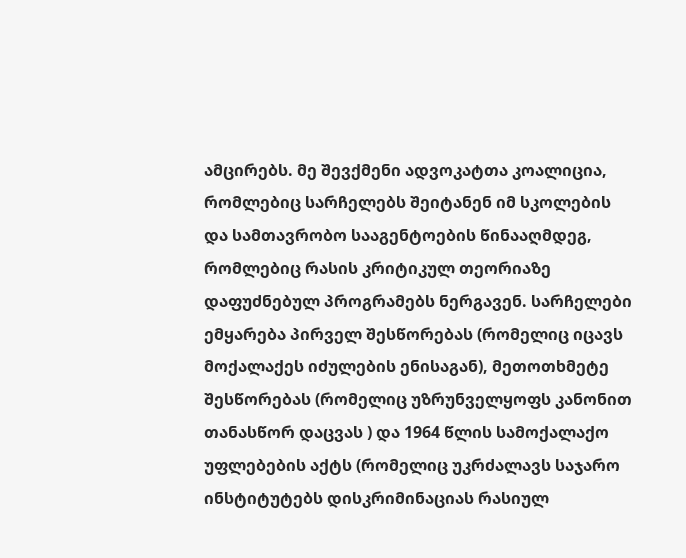ამცირებს. მე შევქმენი ადვოკატთა კოალიცია, რომლებიც სარჩელებს შეიტანენ იმ სკოლების და სამთავრობო სააგენტოების წინააღმდეგ, რომლებიც რასის კრიტიკულ თეორიაზე დაფუძნებულ პროგრამებს ნერგავენ. სარჩელები ემყარება პირველ შესწორებას (რომელიც იცავს მოქალაქეს იძულების ენისაგან), მეთოთხმეტე შესწორებას (რომელიც უზრუნველყოფს კანონით თანასწორ დაცვას ) და 1964 წლის სამოქალაქო უფლებების აქტს (რომელიც უკრძალავს საჯარო ინსტიტუტებს დისკრიმინაციას რასიულ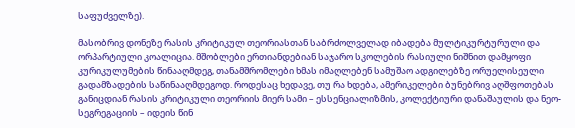საფუძველზე).

მასობრივ დონეზე რასის კრიტიკულ თეორიასთან საბრძოლველად იბადება მულტიკურტურული და ორპარტიული კოალიცია. მშობლები ერთიანდებიან საჯარო სკოლების რასიული ნიშნით დამყოფი კურიკულუმების წინააღმდეგ, თანამშრომლები ხმას იმაღლებენ სამუშაო ადგილებზე ორუელისეული გადამზადების საწინააღმდეგოდ. როდესაც ხედავე, თუ რა ხდება, ამერიკელები ბუნებრივ აღშფოთებას განიცდიან რასის კრიტიკული თეორიის მიერ სამი – ესსენციალიზმის, კოლექტიური დანაშაულის და ნეო-სეგრეგაციის – იდეის წინ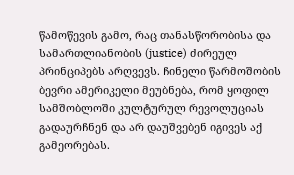წამოწევის გამო, რაც თანასწორობისა და სამართლიანობის (justice) ძირეულ პრინციპებს არღვევს. ჩინელი წარმოშობის ბევრი ამერიკელი მეუბნება, რომ ყოფილ სამშობლოში კულტურულ რევოლუციას გადაურჩნენ და არ დაუშვებენ იგივეს აქ გამეორებას.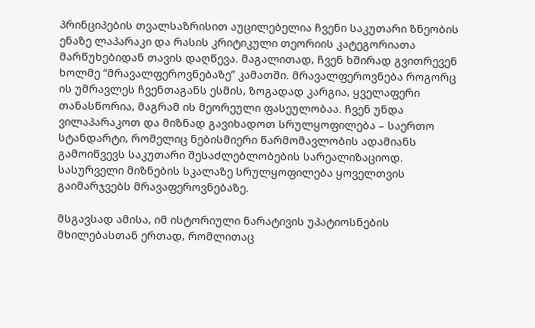პრინციპების თვალსაზრისით აუცილებელია ჩვენი საკუთარი ზნეობის ენაზე ლაპარაკი და რასის კრიტიკული თეორიის კატეგორიათა მარწუხებიდან თავის დაღწევა. მაგალითად, ჩვენ ხშირად გვითრევენ ხოლმე “მრავალფეროვნებაზე” კამათში. მრავალფეროვნება როგორც ის უმრავლეს ჩვენთაგანს ესმის, ზოგადად კარგია, ყველაფერი თანასწორია, მაგრამ ის მეორეული ფასეულობაა. ჩვენ უნდა ვილაპარაკოთ და მიზნად გავიხადოთ სრულყოფილება – საერთო სტანდარტი, რომელიც ნებისმიერი წარმომავლობის ადამიანს გამოიწვევს საკუთარი შესაძლებლობების სარეალიზაციოდ. სასურველი მიზნების სკალაზე სრულყოფილება ყოველთვის გაიმარჯვებს მრავაფეროვნებაზე.

მსგავსად ამისა, იმ ისტორიული ნარატივის უპატიოსნების მხილებასთან ერთად, რომლითაც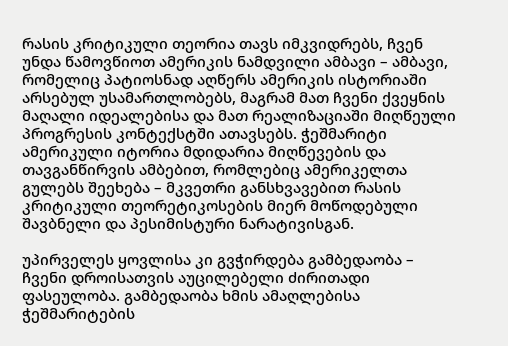რასის კრიტიკული თეორია თავს იმკვიდრებს, ჩვენ უნდა წამოვწიოთ ამერიკის ნამდვილი ამბავი – ამბავი, რომელიც პატიოსნად აღწერს ამერიკის ისტორიაში არსებულ უსამართლობებს, მაგრამ მათ ჩვენი ქვეყნის მაღალი იდეალებისა და მათ რეალიზაციაში მიღწეული პროგრესის კონტექსტში ათავსებს. ჭეშმარიტი ამერიკული იტორია მდიდარია მიღწევების და თავგანწირვის ამბებით, რომლებიც ამერიკელთა გულებს შეეხება – მკვეთრი განსხვავებით რასის კრიტიკული თეორეტიკოსების მიერ მოწოდებული შავბნელი და პესიმისტური ნარატივისგან.

უპირველეს ყოვლისა კი გვჭირდება გამბედაობა – ჩვენი დროისათვის აუცილებელი ძირითადი ფასეულობა. გამბედაობა ხმის ამაღლებისა ჭეშმარიტების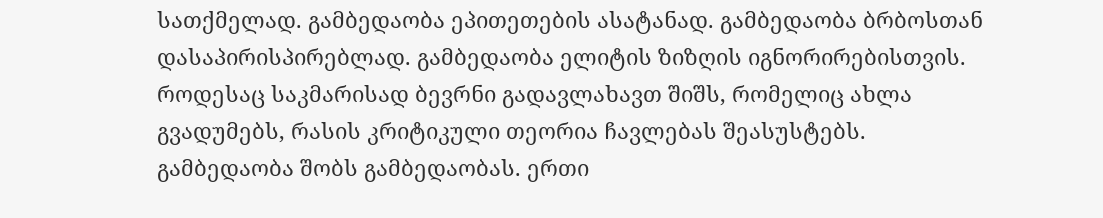სათქმელად. გამბედაობა ეპითეთების ასატანად. გამბედაობა ბრბოსთან დასაპირისპირებლად. გამბედაობა ელიტის ზიზღის იგნორირებისთვის. როდესაც საკმარისად ბევრნი გადავლახავთ შიშს, რომელიც ახლა გვადუმებს, რასის კრიტიკული თეორია ჩავლებას შეასუსტებს. გამბედაობა შობს გამბედაობას. ერთი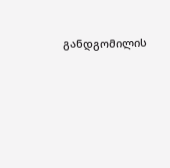განდგომილის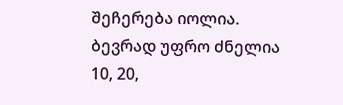შეჩერება იოლია. ბევრად უფრო ძნელია 10, 20,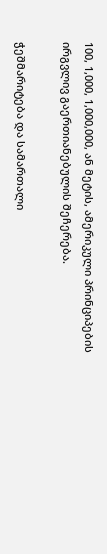100, 1,000, 1,000,000, ან მეტის, ამერიკული პრინციპების ირგვლივ გაერთიანებულის შეჩერება.

ჭეშმარიტება და სამართალი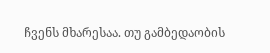ჩვენს მხარესაა. თუ გამბედაობის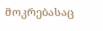მოკრებასაც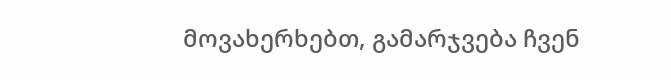მოვახერხებთ, გამარჯვება ჩვენ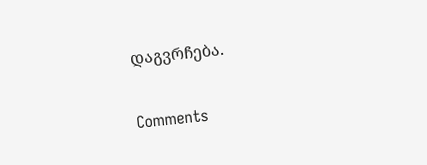დაგვრჩება.

Comments